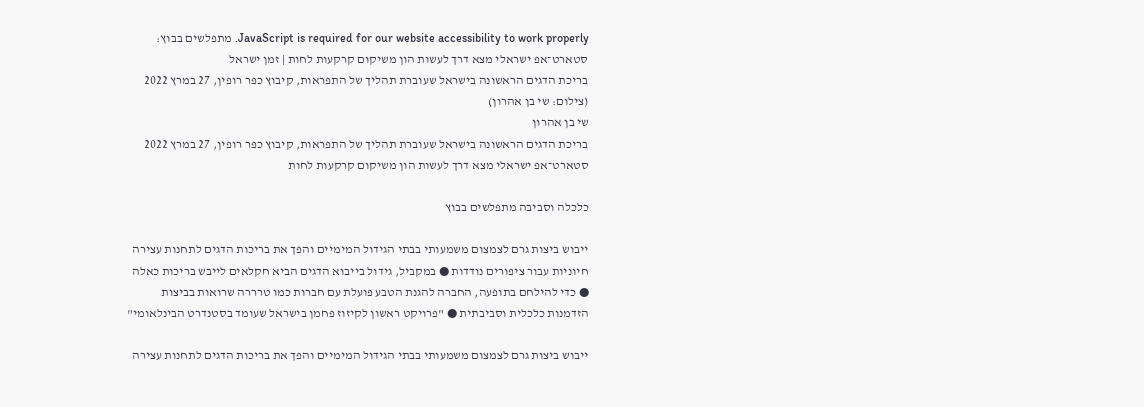JavaScript is required for our website accessibility to work properly. מתפלשים בבוץ: סטארט־אפ ישראלי מצא דרך לעשות הון משיקום קרקעות לחות | זמן ישראל
בריכת הדגים הראשונה בישראל שעוברת תהליך של התפראות, קיבוץ כפר רופין, 27 במרץ 2022 (צילום: שי בן אהרון)
שי בן אהרון
בריכת הדגים הראשונה בישראל שעוברת תהליך של התפראות, קיבוץ כפר רופין, 27 במרץ 2022
סטארט־אפ ישראלי מצא דרך לעשות הון משיקום קרקעות לחות

כלכלה וסביבה מתפלשים בבוץ

ייבוש ביצות גרם לצמצום משמעותי בבתי הגידול המימיים והפך את בריכות הדגים לתחנות עצירה חיוניות עבור ציפורים נודדות ● במקביל, גידול בייבוא הדגים הביא חקלאים לייבש בריכות כאלה ● כדי להילחם בתופעה, החברה להגנת הטבע פועלת עם חברות כמו טרררה שרואות בביצות הזדמנות כלכלית וסביבתית ● "פרויקט ראשון לקיזוז פחמן בישראל שעומד בסטנדרט הבינלאומי"

ייבוש ביצות גרם לצמצום משמעותי בבתי הגידול המימיים והפך את בריכות הדגים לתחנות עצירה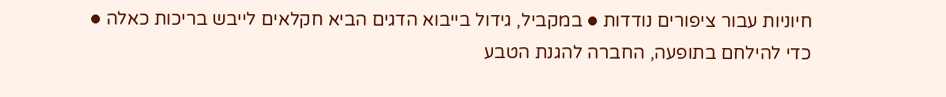חיוניות עבור ציפורים נודדות ● במקביל, גידול בייבוא הדגים הביא חקלאים לייבש בריכות כאלה ● כדי להילחם בתופעה, החברה להגנת הטבע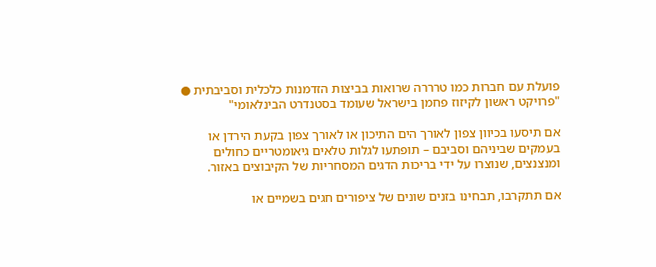פועלת עם חברות כמו טרררה שרואות בביצות הזדמנות כלכלית וסביבתית ● "פרויקט ראשון לקיזוז פחמן בישראל שעומד בסטנדרט הבינלאומי"

אם תיסעו בכיוון צפון לאורך הים התיכון או לאורך צפון בקעת הירדן או בעמקים שביניהם וסביבם – תופתעו לגלות טלאים גיאומטריים כחולים ומנצנצים, שנוצרו על ידי בריכות הדגים המסחריות של הקיבוצים באזור.

אם תתקרבו, תבחינו בזנים שונים של ציפורים חגים בשמיים או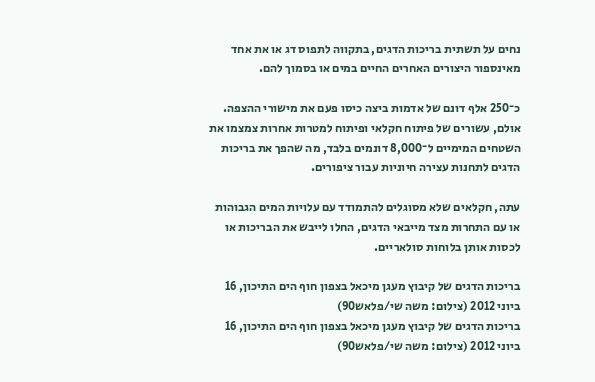נחים על תשתית בריכות הדגים, בתקווה לתפוס דג או את אחד מאינספור היצורים האחרים החיים במים או בסמוך להם.

כ־250 אלף דונם של אדמות ביצה כיסו פעם את מישורי ההצפה. אולם, עשורים של פיתוח חקלאי ופיתוח למטרות אחרות צמצמו את השטחים המימיים ל־8,000 דונמים בלבד, מה שהפך את בריכות הדגים לתחנות עצירה חיוניות עבור ציפורים.

עתה, חקלאים שלא מסוגלים להתמודד עם עלויות המים הגבוהות או עם התחרות מצד מייבאי הדגים, החלו לייבש את הבריכות או לכסות אותן בלוחות סולאריים.

בריכות הדגים של קיבוץ מעגן מיכאל בצפון חוף הים התיכון, 16 ביוני 2012 (צילום: משה שי/פלאש90)
בריכות הדגים של קיבוץ מעגן מיכאל בצפון חוף הים התיכון, 16 ביוני 2012 (צילום: משה שי/פלאש90)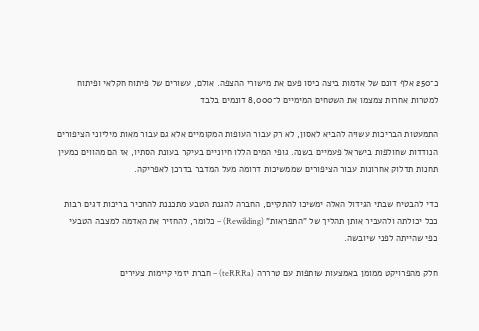כ־250 אלף דונם של אדמות ביצה כיסו פעם את מישורי ההצפה. אולם, עשורים של פיתוח חקלאי ופיתוח למטרות אחרות צמצמו את השטחים המימיים ל־8,000 דונמים בלבד

התמעטות הבריכות עשויה להביא לאסון, לא רק עבור העופות המקומיים אלא גם עבור מאות מיליוני הציפורים הנודדות שחולפות בישראל פעמיים בשנה. גופי המים הללו חיוניים בעיקר בעונת הסתיו, אז הם מהווים כמעין תחנות תדלוק אחרונות עבור הציפורים שממשיכות דרומה מעל המדבר בדרכן לאפריקה.

כדי להבטיח שבתי הגידול האלה ימשיכו להתקיים, החברה להגנת הטבע מתכננת להחכיר בריכות דגים רבות ככל יכולתה ולהעביר אותן תהליך של "התפראות" (Rewilding) – כלומר, להחזיר את האדמה למצבה הטבעי כפי שהייתה לפני שיובשה.

חלק מהפרויקט ממומן באמצעות שותפות עם טרררה (teRRRa) – חברת יזמי קיימות צעירים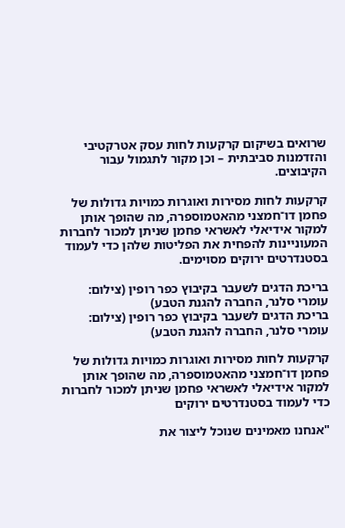שרואים בשיקום קרקעות לחות עסק אטרקטיבי והזדמנות סביבתית – וכן מקור לתגמול עבור הקיבוצים.

קרקעות לחות מסירות ואוגרות כמויות גדולות של פחמן דו־חמצני מהאטמוספרה, מה שהופך אותן למקור אידיאלי לאשראי פחמן שניתן למכור לחברות המעוניינות להפחית את הפליטות שלהן כדי לעמוד בסטנדרטים ירוקים מסוימים.

בריכת הדגים לשעבר בקיבוץ כפר רופין (צילום: עומרי סלנר, החברה להגנת הטבע)
בריכת הדגים לשעבר בקיבוץ כפר רופין (צילום: עומרי סלנר, החברה להגנת הטבע)

קרקעות לחות מסירות ואוגרות כמויות גדולות של פחמן דו־חמצני מהאטמוספרה, מה שהופך אותן למקור אידיאלי לאשראי פחמן שניתן למכור לחברות כדי לעמוד בסטנדרטים ירוקים

"אנחנו מאמינים שנוכל ליצור את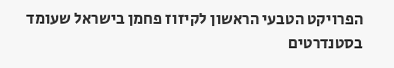הפרויקט הטבעי הראשון לקיזוז פחמן בישראל שעומד בסטנדרטים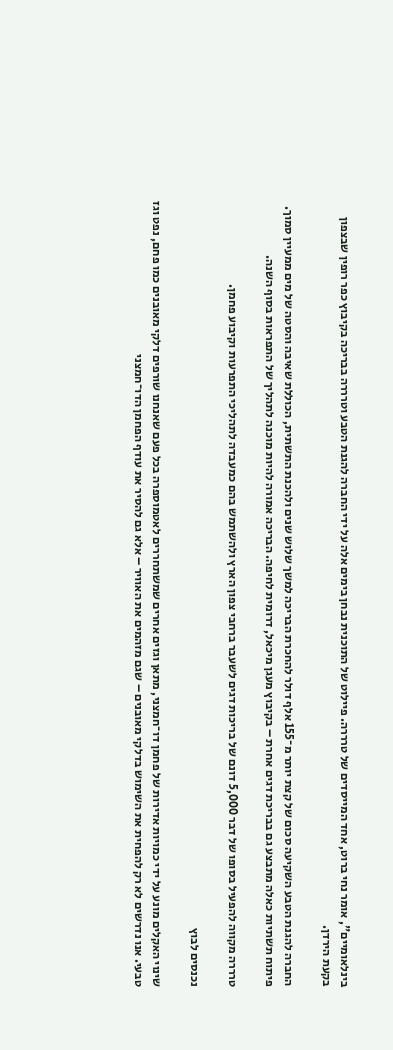בינלאומיים", אומר נחי ברוט, אחד המייסדים של טרררה. פיילוט של התוכנית נבחן בימים אלה על ידי החברה להגנת הטבע וטרררה בבריכה בקיבוץ כפר רופין שבצפון בקעת הירדן.

החברה להגנת הטבע השקיעה סכום של קצת יותר מ־155 אלף דולר להחכרת הבריכה למשך שלוש שנים ולהכנת התשתית, הכוללת שאיבה והסטה של מים ממעיין סמוך. פיתוח תשתיות כאלה מתבצע גם בבריכת דגים אחרת – בקיבוץ מעגן מיכאל, דרומית לחיפה. הבריכה אמורה להיות מוכנה לתהליך של התפראות בסוף השנה.

טרררה מקווה להפעיל בסופו של דבר 5,000 דונם של בריכות דגים לשעבר ברחבי צפון הארץ ולהשתמש בהם כמעבדה לתהליכי התפרעות וקיבוע פחמן.

נכנסים לבוץ

שינוי האקלים מונע על ידי כמויות אדירות של פחמן דו־חמצני, מתאן וגזים אחרים שמשתחררים לאטמוספרה בכל פעם שאנחנו שורפים דלקי מאובנים כמו פחם, נפט וגז טבעי. אנו נדרשים לא רק להפחית את השימוש בדלקי מאובנים – שגם מזהמים את האוויר – אלא גם להסיר את עודף הפחמן הדו־חמצני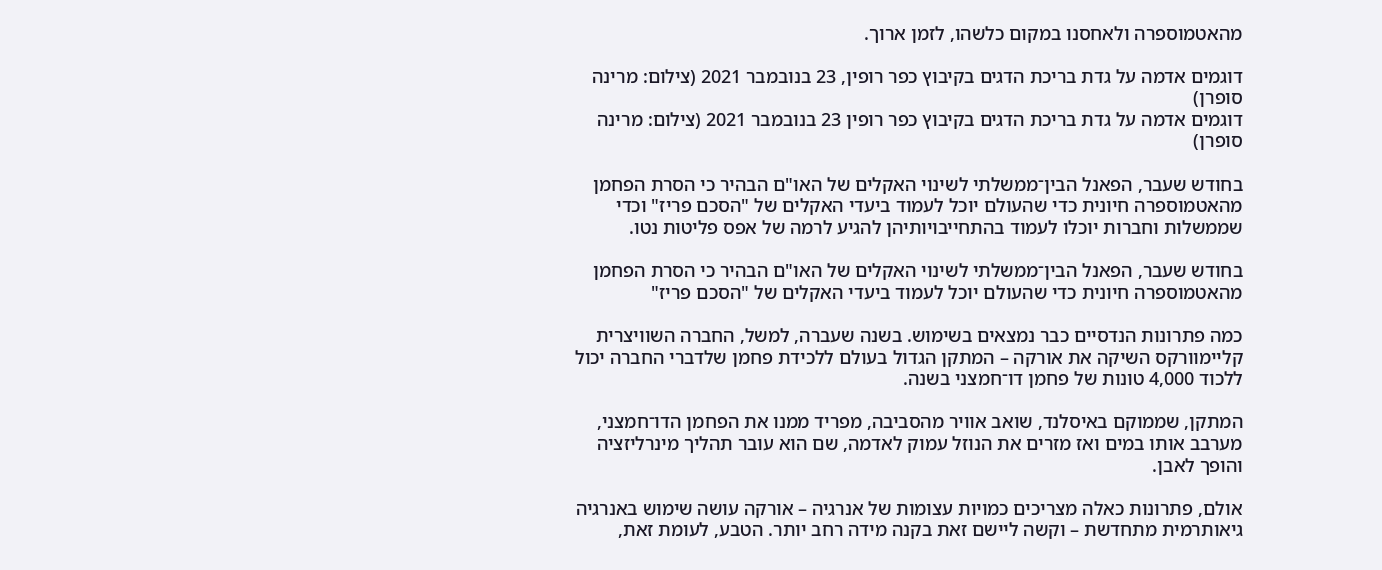מהאטמוספרה ולאחסנו במקום כלשהו, לזמן ארוך.

דוגמים אדמה על גדת בריכת הדגים בקיבוץ כפר רופין, 23 בנובמבר 2021 (צילום: מרינה סופרן)
דוגמים אדמה על גדת בריכת הדגים בקיבוץ כפר רופין 23 בנובמבר 2021 (צילום: מרינה סופרן)

בחודש שעבר, הפאנל הבין־ממשלתי לשינוי האקלים של האו"ם הבהיר כי הסרת הפחמן מהאטמוספרה חיונית כדי שהעולם יוכל לעמוד ביעדי האקלים של "הסכם פריז" וכדי שממשלות וחברות יוכלו לעמוד בהתחייבויותיהן להגיע לרמה של אפס פליטות נטו.

בחודש שעבר, הפאנל הבין־ממשלתי לשינוי האקלים של האו"ם הבהיר כי הסרת הפחמן מהאטמוספרה חיונית כדי שהעולם יוכל לעמוד ביעדי האקלים של "הסכם פריז"

כמה פתרונות הנדסיים כבר נמצאים בשימוש. בשנה שעברה, למשל, החברה השוויצרית קליימוורקס השיקה את אורקה – המתקן הגדול בעולם ללכידת פחמן שלדברי החברה יכול ללכוד 4,000 טונות של פחמן דו־חמצני בשנה.

המתקן, שממוקם באיסלנד, שואב אוויר מהסביבה, מפריד ממנו את הפחמן הדו־חמצני, מערבב אותו במים ואז מזרים את הנוזל עמוק לאדמה, שם הוא עובר תהליך מינרליזציה והופך לאבן.

אולם, פתרונות כאלה מצריכים כמויות עצומות של אנרגיה – אורקה עושה שימוש באנרגיה גיאותרמית מתחדשת – וקשה ליישם זאת בקנה מידה רחב יותר. הטבע, לעומת זאת,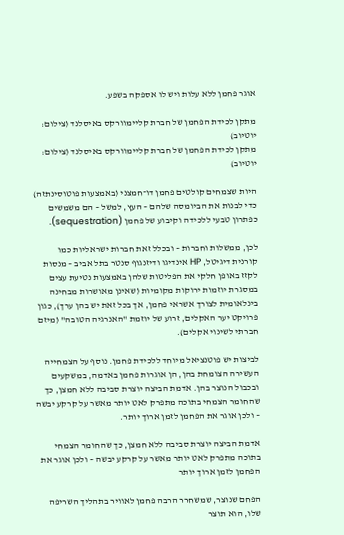אוגר פחמן ללא עלות ויש לו אספקה בשפע.

מתקן לכידת הפחמן של חברת קליימוורקס באיסלנד (צילום: יוטיוב)
מתקן לכידת הפחמן של חברת קליימוורקס באיסלנד (צילום: יוטיוב)

היות שצמחים קולטים פחמן דו־חמצני (באמצעות פוטוסינתזה) כדי לבנות את הביומסה שלהם – העץ, למשל – הם משמשים כפתרון טבעי ללכידה וקיבוע של פחמן (sequestration).

לכן, ממשלות וחברות – ובכלל זאת חברות ישראליות כמו קורנית דיגיטל, HP אינדיגו ודיזנגוף סנטר בתל אביב – מנסות לקזז באופן חלקי את הפליטות שלהן באמצעות נטיעת עצים במסגרת יוזמות ירוקות מקומיות (שאינן מאושרות מבחינה בינלאומית לצורך אשראי פחמן, אך בכל זאת יש בהן ערך), כגון פרויקט יער האקלים, זרוע של יוזמת "האנרגיה הטובה" (מיזם חברתי לשינוי אקלים).

לביצות יש פוטנציאל מיוחד ללכידת פחמן. נוסף על הצמחייה העשירה הצומחת בהן, הן אוגרות פחמן באדמה, במשקעים ובכבול הנוצר בהן. אדמת הביצה יוצרת סביבה ללא חמצן, כך שהחומר הצמחי בתוכה מתפרק לאט יותר מאשר על קרקע יבשה – ולכן אוגר את הפחמן לזמן ארוך יותר.

אדמת הביצה יוצרת סביבה ללא חמצן, כך שהחומר הצמחי בתוכה מתפרק לאט יותר מאשר על קרקע יבשה – ולכן אוגר את הפחמן לזמן ארוך יותר

הפחם שנוצר, שמשחרר הרבה פחמן לאוויר בתהליך השריפה שלו, הוא תוצר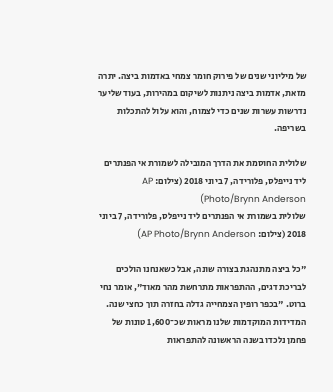של מיליוני שנים של פירוק חומר צמחי באדמות ביצה. יתרה מזאת, אדמות ביצה ניתנות לשיקום במהירות, בעוד שליער נדרשות עשרות שנים כדי לצמוח, והוא עלול להתכלות בשריפה.

שלולית החוסמת את הדרך המובילה לשמורת אי הפנתרים ליד נייפלס, פלורידה, 7 ביוני 2018 (צילום: AP Photo/Brynn Anderson)
שלולית בשמורת אי הפנתרים ליד נייפלס, פלורידה, 7 ביוני 2018 (צילום: AP Photo/Brynn Anderson)

"כל ביצה מתנהגת בצורה שונה, אבל כשאנחנו הולכים לבריכת דגים, ההתפראות מתרחשת מהר מאוד", אומר נחי ברוט. "בכפר רופין הצמחייה גדלה בחזרה תוך כחצי שנה. המדידות המוקדמות שלנו מראות שכ־1,600 טונות של פחמן נלכדו בשנה הראשונה להתפראות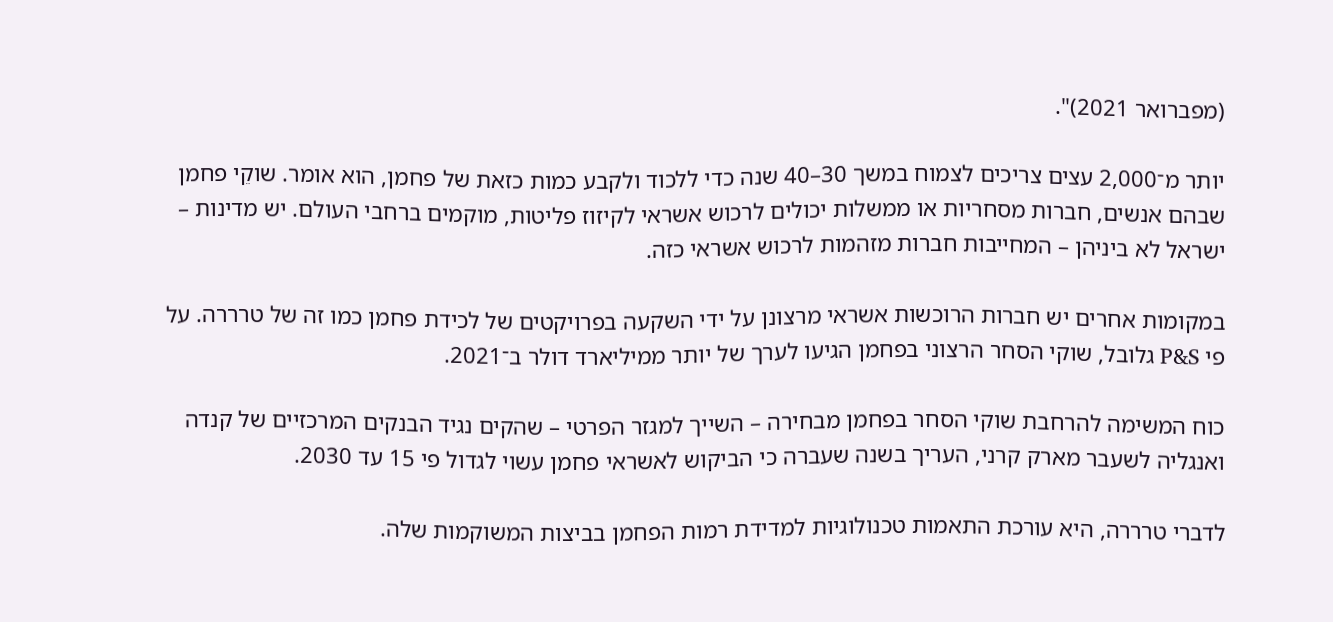(מפברואר 2021)".

יותר מ־2,000 עצים צריכים לצמוח במשך 30–40 שנה כדי ללכוד ולקבע כמות כזאת של פחמן, הוא אומר. שוקֵי פחמן שבהם אנשים, חברות מסחריות או ממשלות יכולים לרכוש אשראי לקיזוז פליטות, מוקמים ברחבי העולם. יש מדינות – ישראל לא ביניהן – המחייבות חברות מזהמות לרכוש אשראי כזה.

במקומות אחרים יש חברות הרוכשות אשראי מרצונן על ידי השקעה בפרויקטים של לכידת פחמן כמו זה של טרררה. על פי P&S גלובל, שוקי הסחר הרצוני בפחמן הגיעו לערך של יותר ממיליארד דולר ב־2021.

כוח המשימה להרחבת שוקי הסחר בפחמן מבחירה – השייך למגזר הפרטי – שהקים נגיד הבנקים המרכזיים של קנדה ואנגליה לשעבר מארק קרני, העריך בשנה שעברה כי הביקוש לאשראי פחמן עשוי לגדול פי 15 עד 2030.

לדברי טרררה, היא עורכת התאמות טכנולוגיות למדידת רמות הפחמן בביצות המשוקמות שלה.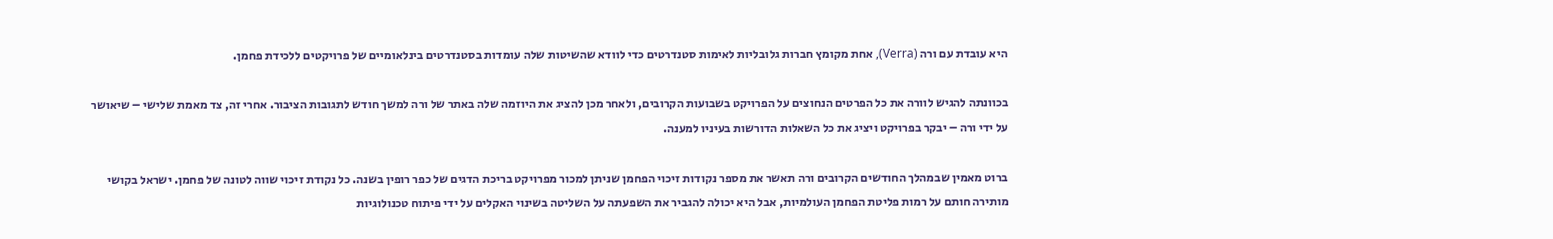היא עובדת עם ורה (Verra), אחת מקומץ חברות גלובליות לאימות סטנדרטים כדי לוודא שהשיטות שלה עומדות בסטנדרטים בינלאומיים של פרויקטים ללכידת פחמן.

בכוונתה להגיש לוורה את כל הפרטים הנחוצים על הפרויקט בשבועות הקרובים, ולאחר מכן להציג את היוזמה שלה באתר של ורה למשך חודש לתגובות הציבור. אחרי זה, צד מאמת שלישי – שיאושר על ידי ורה – יבקר בפרויקט ויציג את כל השאלות הדורשות בעיניו למענה.

ברוט מאמין שבמהלך החודשים הקרובים ורה תאשר את מספר נקודות זיכוי הפחמן שניתן למכור מפרויקט בריכת הדגים של כפר רופין בשנה. כל נקודת זיכוי שווה לטונה של פחמן. ישראל בקושי מותירה חותם על רמות פליטת הפחמן העולמיות, אבל היא יכולה להגביר את השפעתה על השליטה בשינוי האקלים על ידי פיתוח טכנולוגיות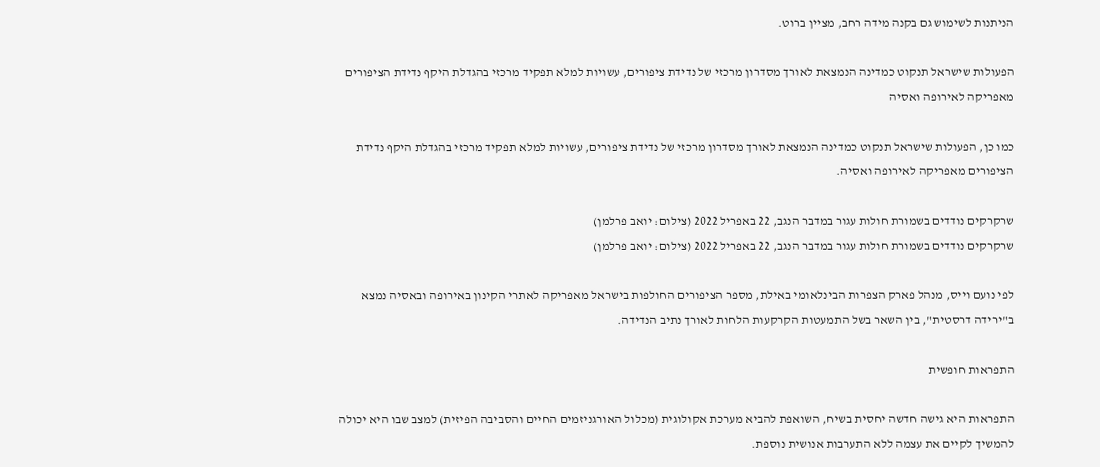הניתנות לשימוש גם בקנה מידה רחב, מציין ברוט.

הפעולות שישראל תנקוט כמדינה הנמצאת לאורך מסדרון מרכזי של נדידת ציפורים, עשויות למלא תפקיד מרכזי בהגדלת היקף נדידת הציפורים מאפריקה לאירופה ואסיה

כמו כן, הפעולות שישראל תנקוט כמדינה הנמצאת לאורך מסדרון מרכזי של נדידת ציפורים, עשויות למלא תפקיד מרכזי בהגדלת היקף נדידת הציפורים מאפריקה לאירופה ואסיה.

שרקרקים נודדים בשמורת חולות עגור במדבר הנגב, 22 באפריל 2022 (צילום: יואב פרלמן)
שרקרקים נודדים בשמורת חולות עגור במדבר הנגב, 22 באפריל 2022 (צילום: יואב פרלמן)

לפי נועם וייס, מנהל פארק הצפרות הבינלאומי באילת, מספר הציפורים החולפות בישראל מאפריקה לאתרי הקינון באירופה ובאסיה נמצא ב"ירידה דרסטית", בין השאר בשל התמעטות הקרקעות הלחות לאורך נתיב הנדידה.

התפראות חופשית

התפראות היא גישה חדשה יחסית בשיח, השואפת להביא מערכת אקולוגית (מכלול האורגניזמים החיים והסביבה הפיזית) למצב שבו היא יכולה להמשיך לקיים את עצמה ללא התערבות אנושית נוספת.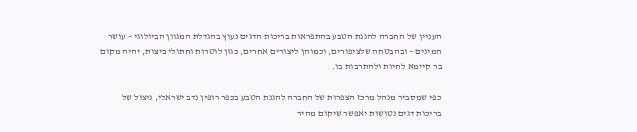העניין של החברה להגנת הטבע בהתפראות בריכות הדגים נעוץ בהגדלת המגוון הביולוגי – עושר המינים – ובהבטחה שלציפורים, וכמוהן ליצורים אחרים, כגון לוטרות וחתולי ביצות, יהיה מקום בר קיימא לחיות ולהתרבות בו.

כפי שמסביר מנהל מרכז הצפרות של החברה להגנת הטבע בכפר רופין נדב ישראלי, ניצול של בריכות דגים נטושות יאפשר שיקום מהיר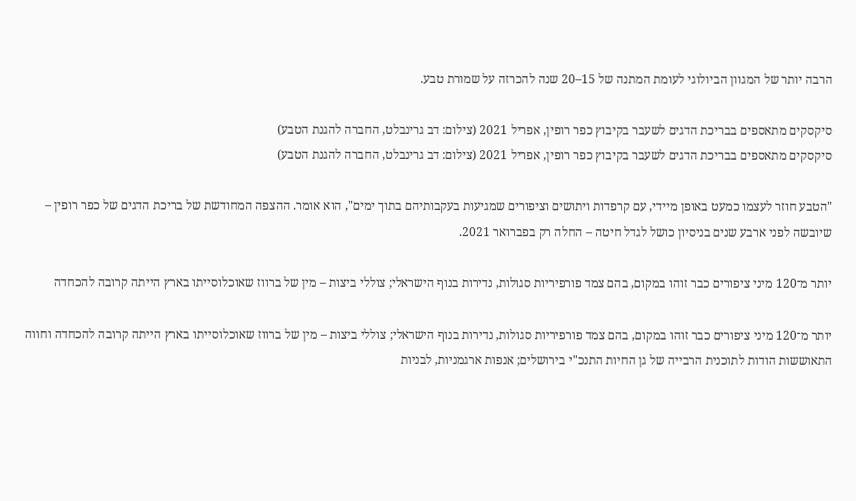הרבה יותר של המגוון הביולוגי לעומת המתנה של 15–20 שנה להכרזה על שמורת טבע.

סיקסקים מתאספים בבריכת הדגים לשעבר בקיבוץ כפר רופין, אפריל 2021 (צילום: דב גרינבלט, החברה להגנת הטבע)
סיקסקים מתאספים בבריכת הדגים לשעבר בקיבוץ כפר רופין, אפריל 2021 (צילום: דב גרינבלט, החברה להגנת הטבע)

"הטבע חוזר לעצמו כמעט באופן מיידי, עם קרפדות ויתושים וציפורים שמגיעות בעקבותיהם בתוך ימים", הוא אומר. ההצפה המחודשת של בריכת הדגים של כפר רופין – שיובשה לפני ארבע שנים בניסיון כושל לגדל חיטה – החלה רק בפברואר 2021.

יותר מ־120 מיני ציפורים כבר זוהו במקום, בהם צמד פורפיריות סגולות, נדירות בנוף הישראלי; צוללי ביצות – מין של ברווז שאוכלוסייתו בארץ הייתה קרובה להכחדה

יותר מ־120 מיני ציפורים כבר זוהו במקום, בהם צמד פורפיריות סגולות, נדירות בנוף הישראלי; צוללי ביצות – מין של ברווז שאוכלוסייתו בארץ הייתה קרובה להכחדה וחווה התאוששות הודות לתוכנית הרבייה של גן החיות התנכ"י בירושלים; אנפות ארגמניות, לבניות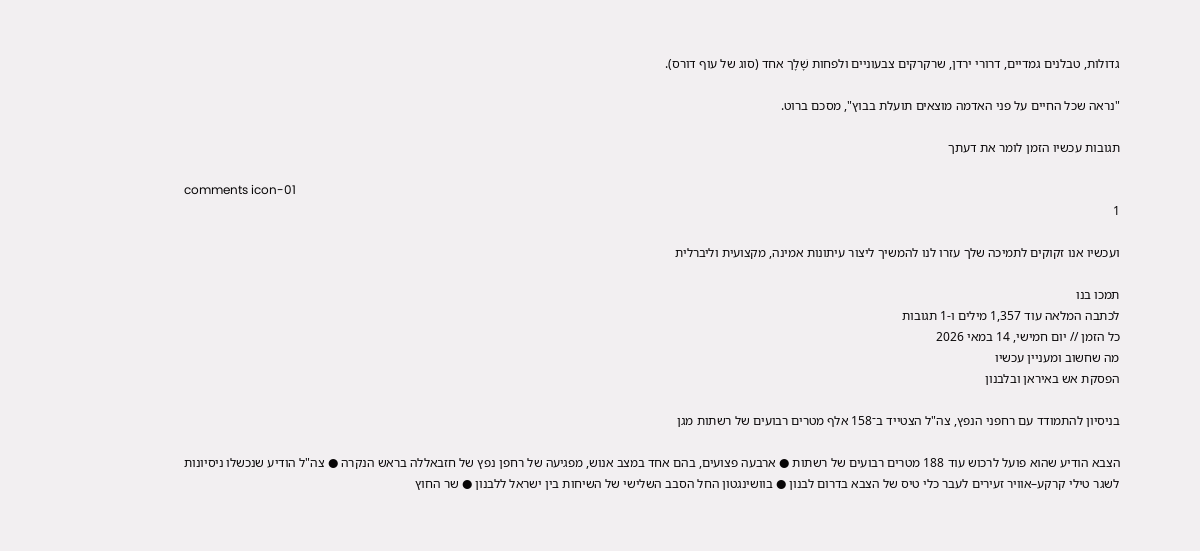גדולות, טבלנים גמדיים, דרורי ירדן, שרקרקים צבעוניים ולפחות שָׁלָך אחד (סוג של עוף דורס).

"נראה שכל החיים על פני האדמה מוצאים תועלת בבוץ", מסכם ברוט.

תגובות עכשיו הזמן לומר את דעתך

comments icon-01
1

ועכשיו אנו זקוקים לתמיכה שלך עזרו לנו להמשיך ליצור עיתונות אמינה, מקצועית וליברלית

תמכו בנו
לכתבה המלאה עוד 1,357 מילים ו-1 תגובות
כל הזמן // יום חמישי, 14 במאי 2026
מה שחשוב ומעניין עכשיו
הפסקת אש באיראן ובלבנון

בניסיון להתמודד עם רחפני הנפץ, צה"ל הצטייד ב־158 אלף מטרים רבועים של רשתות מגן

הצבא הודיע שהוא פועל לרכוש עוד 188 מטרים רבועים של רשתות ● ארבעה פצועים, בהם אחד במצב אנוש, מפגיעה של רחפן נפץ של חזבאללה בראש הנקרה ● צה"ל הודיע שנכשלו ניסיונות לשגר טילי קרקע–אוויר זעירים לעבר כלי טיס של הצבא בדרום לבנון ● בוושינגטון החל הסבב השלישי של השיחות בין ישראל ללבנון ● שר החוץ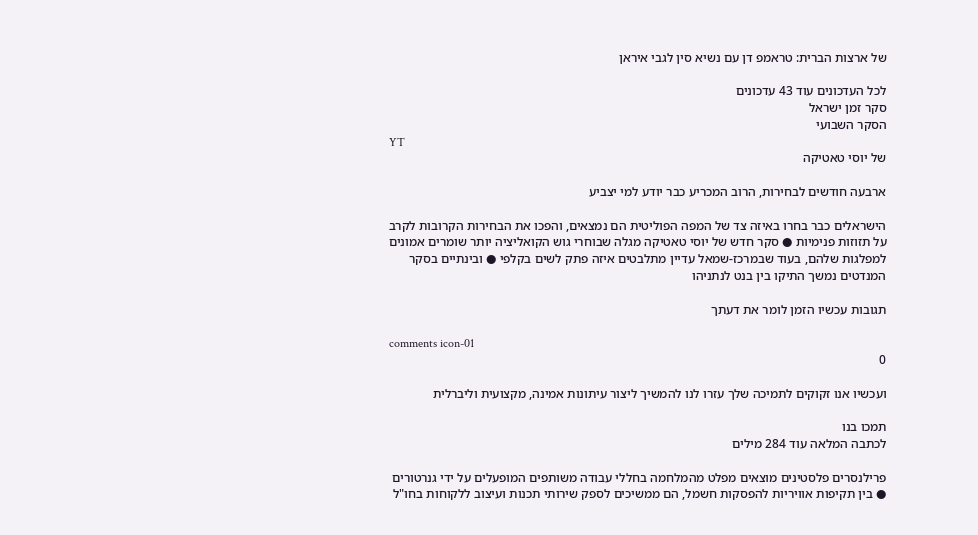של ארצות הברית: טראמפ דן עם נשיא סין לגבי איראן

לכל העדכונים עוד 43 עדכונים
סקר זמן ישראל
הסקר השבועי
YT
של יוסי טאטיקה

ארבעה חודשים לבחירות, הרוב המכריע כבר יודע למי יצביע

הישראלים כבר בחרו באיזה צד של המפה הפוליטית הם נמצאים, והפכו את הבחירות הקרובות לקרב על תזוזות פנימיות ● סקר חדש של יוסי טאטיקה מגלה שבוחרי גוש הקואליציה יותר שומרים אמונים למפלגות שלהם, בעוד שבמרכז-שמאל עדיין מתלבטים איזה פתק לשים בקלפי ● ובינתיים בסקר המנדטים נמשך התיקו בין בנט לנתניהו

תגובות עכשיו הזמן לומר את דעתך

comments icon-01
0

ועכשיו אנו זקוקים לתמיכה שלך עזרו לנו להמשיך ליצור עיתונות אמינה, מקצועית וליברלית

תמכו בנו
לכתבה המלאה עוד 284 מילים

פרילנסרים פלסטינים מוצאים מפלט מהמלחמה בחללי עבודה משותפים המופעלים על ידי גנרטורים ● בין תקיפות אוויריות להפסקות חשמל, הם ממשיכים לספק שירותי תכנות ועיצוב ללקוחות בחו"ל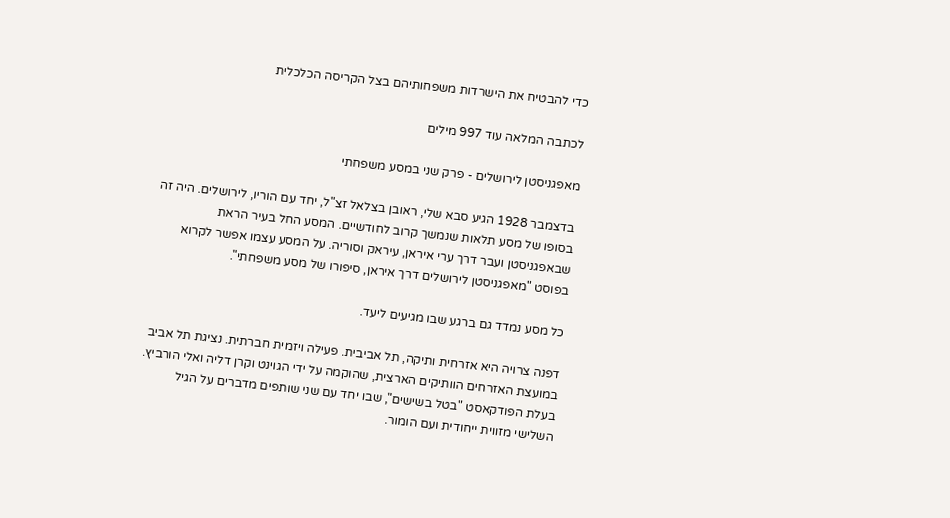כדי להבטיח את הישרדות משפחותיהם בצל הקריסה הכלכלית

לכתבה המלאה עוד 997 מילים

מאפגניסטן לירושלים - פרק שני במסע משפחתי

בדצמבר 1928 הגיע סבא שלי, ראובן בצלאל זצ"ל, יחד עם הוריו, לירושלים. היה זה בסופו של מסע תלאות שנמשך קרוב לחודשיים. המסע החל בעיר הראת שבאפגניסטן ועבר דרך ערי איראן, עיראק וסוריה. על המסע עצמו אפשר לקרוא בפוסט "מאפגניסטן לירושלים דרך איראן, סיפורו של מסע משפחתי".

כל מסע נמדד גם ברגע שבו מגיעים ליעד.

דפנה צרויה היא אזרחית ותיקה, תל אביבית. פעילה ויזמית חברתית. נציגת תל אביב במועצת האזרחים הוותיקים הארצית, שהוקמה על ידי הגוינט וקרן דליה ואלי הורביץ. בעלת הפודקאסט "בטל בשישים", שבו יחד עם שני שותפים מדברים על הגיל השלישי מזווית ייחודית ועם הומור.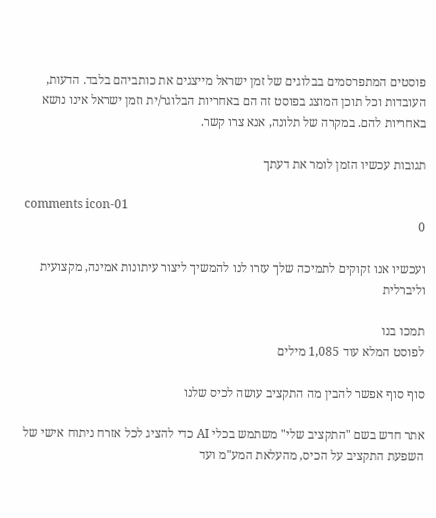פוסטים המתפרסמים בבלוגים של זמן ישראל מייצגים את כותביהם בלבד. הדעות, העובדות וכל תוכן המוצג בפוסט זה הם באחריות הבלוגר/ית וזמן ישראל אינו נושא באחריות להם. במקרה של תלונה, אנא צרו קשר.

תגובות עכשיו הזמן לומר את דעתך

comments icon-01
0

ועכשיו אנו זקוקים לתמיכה שלך עזרו לנו להמשיך ליצור עיתונות אמינה, מקצועית וליברלית

תמכו בנו
לפוסט המלא עוד 1,085 מילים

סוף סוף אפשר להבין מה התקציב עושה לכיס שלנו

אתר חדש בשם "התקציב שלי" משתמש בכלי AI כדי להציג לכל אזרח ניתוח אישי של השפעת התקציב על הכיס, מהעלאת המע"מ ועד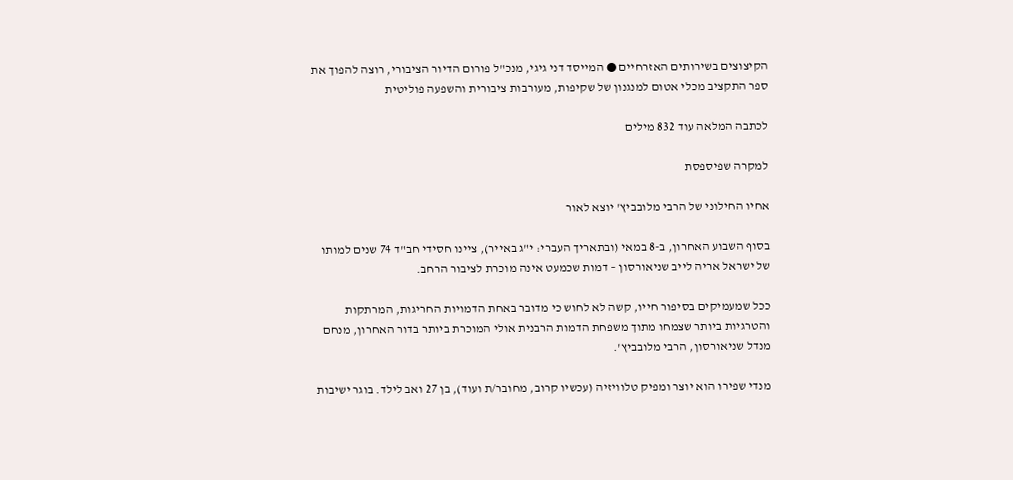הקיצוצים בשירותים האזרחיים ● המייסד דני גיגי, מנכ"ל פורום הדיור הציבורי, רוצה להפוך את ספר התקציב מכלי אטום למנגנון של שקיפות, מעורבות ציבורית והשפעה פוליטית

לכתבה המלאה עוד 832 מילים

למקרה שפיספסת

אחיו החילוני של הרבי מלובביץ' יוצא לאור

בסוף השבוע האחרון, ב-8 במאי (ובתאריך העברי: י"ג באייר), ציינו חסידי חב"ד 74 שנים למותו של ישראל אריה לייב שניאורסון – דמות שכמעט אינה מוכרת לציבור הרחב.

ככל שמעמיקים בסיפור חייו, קשה לא לחוש כי מדובר באחת הדמויות החריגות, המרתקות והטרגיות ביותר שצמחו מתוך משפחת הדמות הרבנית אולי המוכרת ביותר בדור האחרון, מנחם מנדל שניאורסון, הרבי מלובביץ'.

מנדי שפירו הוא יוצר ומפיק טלוויזיה (עכשיו קרוב, מחובר/ת ועוד), בן 27 ואב לילד. בוגר ישיבות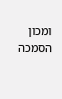ומכון הסמכה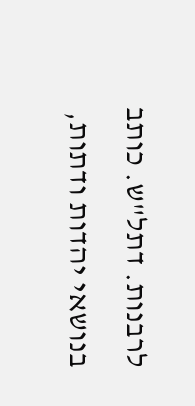לרבנות. דתל"ש. כותב בנושאי יהדות ודתות,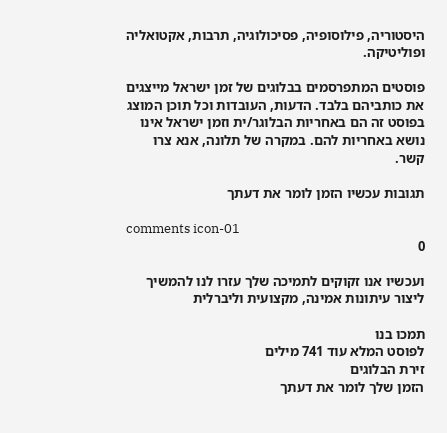היסטוריה, פילוסופיה, פסיכולוגיה, תרבות, אקטואליה ופוליטיקה.

פוסטים המתפרסמים בבלוגים של זמן ישראל מייצגים את כותביהם בלבד. הדעות, העובדות וכל תוכן המוצג בפוסט זה הם באחריות הבלוגר/ית וזמן ישראל אינו נושא באחריות להם. במקרה של תלונה, אנא צרו קשר.

תגובות עכשיו הזמן לומר את דעתך

comments icon-01
0

ועכשיו אנו זקוקים לתמיכה שלך עזרו לנו להמשיך ליצור עיתונות אמינה, מקצועית וליברלית

תמכו בנו
לפוסט המלא עוד 741 מילים
זירת הבלוגים
הזמן שלך לומר את דעתך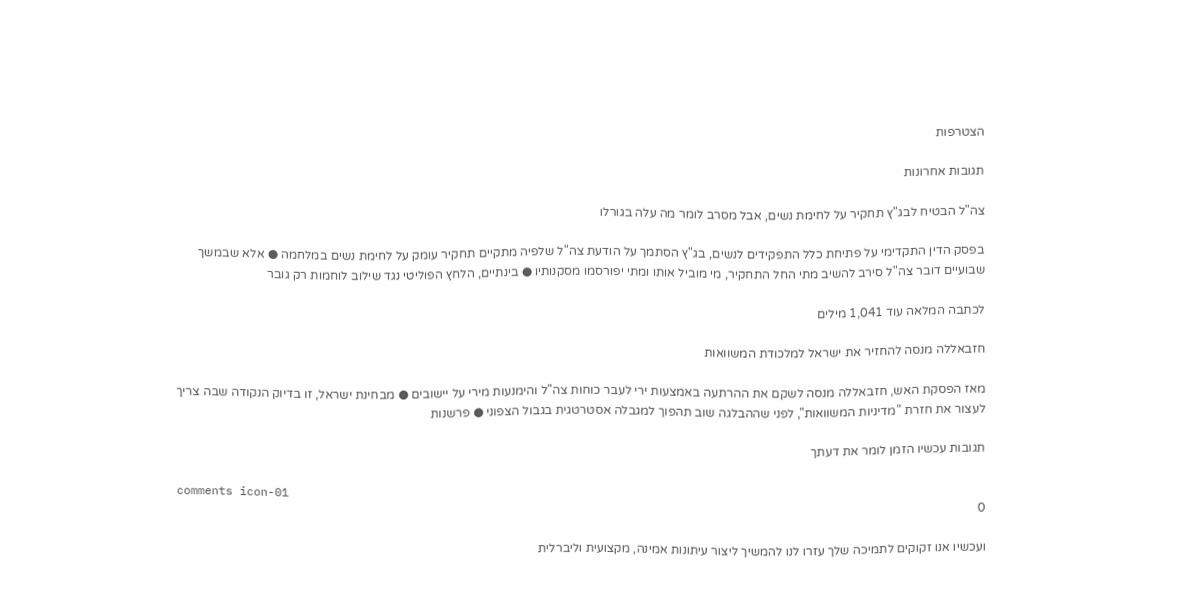הצטרפות

תגובות אחרונות

צה"ל הבטיח לבג"ץ תחקיר על לחימת נשים, אבל מסרב לומר מה עלה בגורלו

בפסק הדין התקדימי על פתיחת כלל התפקידים לנשים, בג"ץ הסתמך על הודעת צה"ל שלפיה מתקיים תחקיר עומק על לחימת נשים במלחמה ● אלא שבמשך שבועיים דובר צה"ל סירב להשיב מתי החל התחקיר, מי מוביל אותו ומתי יפורסמו מסקנותיו ● בינתיים, הלחץ הפוליטי נגד שילוב לוחמות רק גובר

לכתבה המלאה עוד 1,041 מילים

חזבאללה מנסה להחזיר את ישראל למלכודת המשוואות

מאז הפסקת האש, חזבאללה מנסה לשקם את ההרתעה באמצעות ירי לעבר כוחות צה"ל והימנעות מירי על יישובים ● מבחינת ישראל, זו בדיוק הנקודה שבה צריך לעצור את חזרת "מדיניות המשוואות", לפני שההבלגה שוב תהפוך למגבלה אסטרטגית בגבול הצפוני ● פרשנות

תגובות עכשיו הזמן לומר את דעתך

comments icon-01
0

ועכשיו אנו זקוקים לתמיכה שלך עזרו לנו להמשיך ליצור עיתונות אמינה, מקצועית וליברלית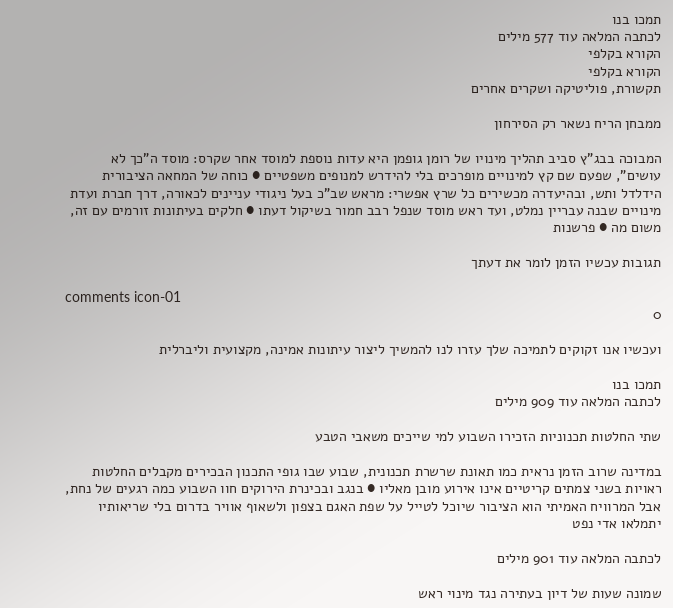תמכו בנו
לכתבה המלאה עוד 577 מילים
הקורא בקלפי
הקורא בקלפי
תקשורת, פוליטיקה ושקרים אחרים

ממבחן הריח נשאר רק הסירחון

המבוכה בבג"ץ סביב תהליך מינויו של רומן גופמן היא עדות נוספת למוסד אחר שקרס: מוסד ה"כך לא עושים", שפעם שם קץ למינויים מופרכים בלי להידרש למנופים משפטיים ● כוחה של המחאה הציבורית הידלדל ותש, ובהיעדרה מכשירים כל שרץ אפשרי: מראש שב"כ בעל ניגודי עניינים לכאורה, דרך חברת ועדת מינויים שבנה עבריין נמלט, ועד ראש מוסד שנפל רבב חמור בשיקול דעתו ● חלקים בעיתונות זורמים עם זה, משום מה ● פרשנות

תגובות עכשיו הזמן לומר את דעתך

comments icon-01
0

ועכשיו אנו זקוקים לתמיכה שלך עזרו לנו להמשיך ליצור עיתונות אמינה, מקצועית וליברלית

תמכו בנו
לכתבה המלאה עוד 909 מילים

שתי החלטות תכנוניות הזכירו השבוע למי שייכים משאבי הטבע

במדינה שרוב הזמן נראית כמו תאונת שרשרת תכנונית, שבוע שבו גופי התכנון הבכירים מקבלים החלטות ראויות בשני צמתים קריטיים אינו אירוע מובן מאליו ● בנגב ובכינרת הירוקים חוו השבוע כמה רגעים של נחת, אבל המרוויח האמיתי הוא הציבור שיוכל לטייל על שפת האגם בצפון ולשאוף אוויר בדרום בלי שריאותיו יתמלאו אדי נפט

לכתבה המלאה עוד 901 מילים

שמונה שעות של דיון בעתירה נגד מינוי ראש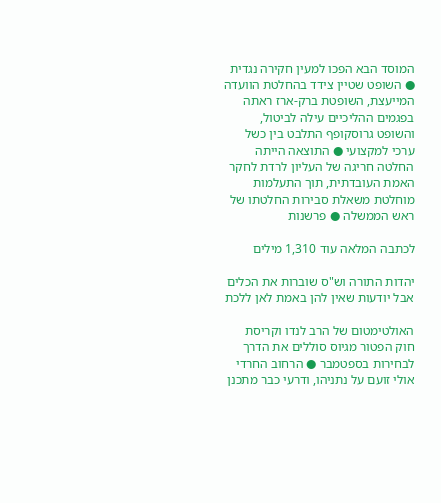המוסד הבא הפכו למעין חקירה נגדית ● השופט שטיין צידד בהחלטת הוועדה המייעצת, השופטת ברק-ארז ראתה בפגמים ההליכיים עילה לביטול, והשופט גרוסקופף התלבט בין כשל ערכי למקצועי ● התוצאה הייתה החלטה חריגה של העליון לרדת לחקר האמת העובדתית, תוך התעלמות מוחלטת משאלת סבירות החלטתו של ראש הממשלה ● פרשנות

לכתבה המלאה עוד 1,310 מילים

יהדות התורה וש"ס שוברות את הכלים אבל יודעות שאין להן באמת לאן ללכת

האולטימטום של הרב לנדו וקריסת חוק הפטור מגיוס סוללים את הדרך לבחירות בספטמבר ● הרחוב החרדי אולי זועם על נתניהו, ודרעי כבר מתכנן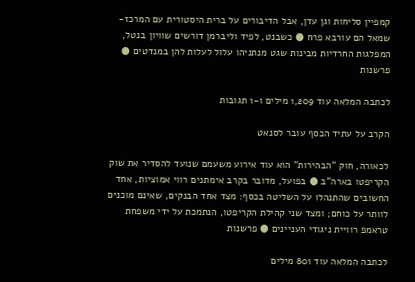קמפיין סליחות וגן עדן, אבל הדיבורים על ברית היסטורית עם המרכז-שמאל הם עורבא פרח ● כשבנט, לפיד וליברמן דורשים שוויון בנטל, המפלגות החרדיות מבינות שגט מנתניהו עלול לעלות להן במנדטים ● פרשנות

לכתבה המלאה עוד 1,209 מילים ו-1 תגובות

הקרב על עתיד הכסף עובר לסנאט

לכאורה, חוק "הבהירות" הוא עוד אירוע משעמם שנועד להסדיר את שוק הקריפטו בארה"ב ● בפועל, מדובר בקרב אימתנים רווי אמוציות, אחד החשובים שהתנהלו על השליטה בכסף: מצד אחד הבנקים, שאינם מוכנים לוותר על כוחם; ומצד שני קהילת הקריפטו, הנתמכת על ידי משפחת טראמפ רוויית ניגודי העניינים ● פרשנות

לכתבה המלאה עוד 801 מילים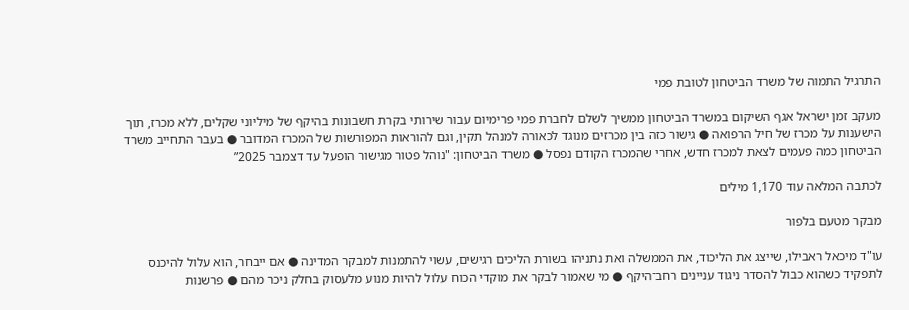התרגיל התמוה של משרד הביטחון לטובת פמי

מעקב זמן ישראל אגף השיקום במשרד הביטחון ממשיך לשלם לחברת פמי פרימיום עבור שירותי בקרת חשבונות בהיקף של מיליוני שקלים, ללא מכרז, תוך הישענות על מכרז של חיל הרפואה ● גישור כזה בין מכרזים מנוגד לכאורה למנהל תקין, וגם להוראות המפורשות של המכרז המדובר ● בעבר התחייב משרד הביטחון כמה פעמים לצאת למכרז חדש, אחרי שהמכרז הקודם נפסל ● משרד הביטחון: "נוהל פטור מגישור הופעל עד דצמבר 2025”

לכתבה המלאה עוד 1,170 מילים

מבקר מטעם בלפור

עו"ד מיכאל ראבילו, שייצג את הליכוד, את הממשלה ואת נתניהו בשורת הליכים רגישים, עשוי להתמנות למבקר המדינה ● אם ייבחר, הוא עלול להיכנס לתפקיד כשהוא כבול להסדר ניגוד עניינים רחב־היקף ● מי שאמור לבקר את מוקדי הכוח עלול להיות מנוע מלעסוק בחלק ניכר מהם ● פרשנות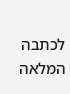לכתבה המלאה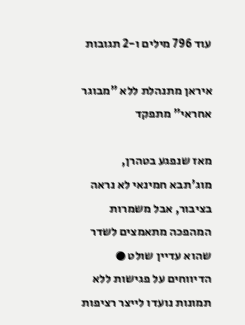עוד 796 מילים ו-2 תגובות

איראן מתנהלת ללא "מבוגר אחראי" מתפקד

מאז שנפגע בטהרן, מוג'תבא חמינאי לא נראה בציבור, אבל משמרות המהפכה מתאמצים לשדר שהוא עדיין שולט ● הדיווחים על פגישות ללא תמונות נועדו לייצר רציפות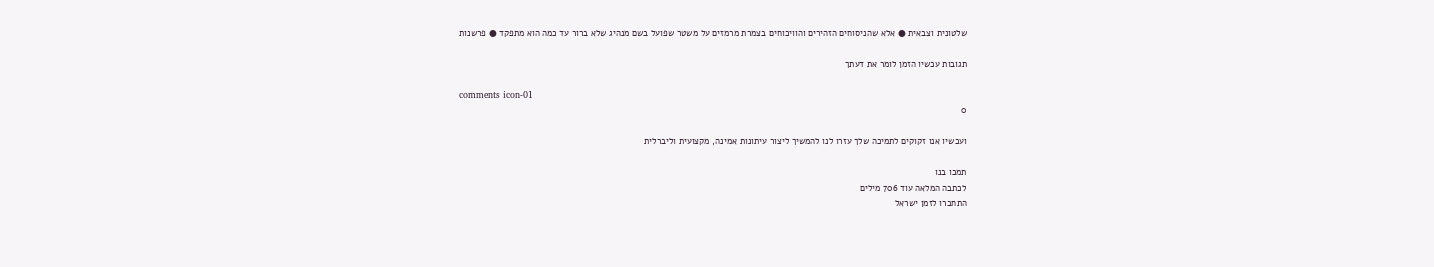שלטונית וצבאית ● אלא שהניסוחים הזהירים והוויכוחים בצמרת מרמזים על משטר שפועל בשם מנהיג שלא ברור עד כמה הוא מתפקד ● פרשנות

תגובות עכשיו הזמן לומר את דעתך

comments icon-01
0

ועכשיו אנו זקוקים לתמיכה שלך עזרו לנו להמשיך ליצור עיתונות אמינה, מקצועית וליברלית

תמכו בנו
לכתבה המלאה עוד 706 מילים
התחברו לזמן ישראל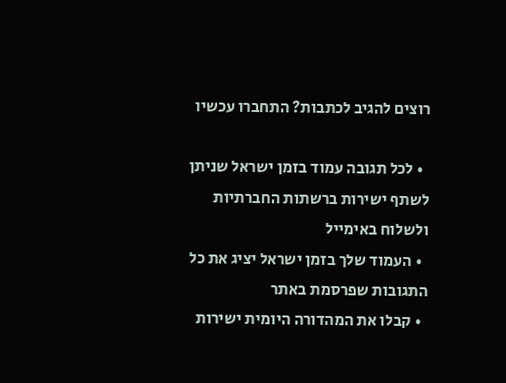רוצים להגיב לכתבות? התחברו עכשיו

  • לכל תגובה עמוד בזמן ישראל שניתן לשתף ישירות ברשתות החברתיות ולשלוח באימייל
  • העמוד שלך בזמן ישראל יציג את כל התגובות שפרסמת באתר
  • קבלו את המהדורה היומית ישירות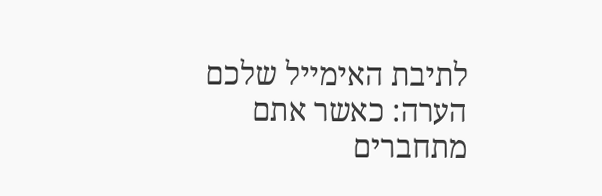לתיבת האימייל שלכם
הערה: כאשר אתם מתחברים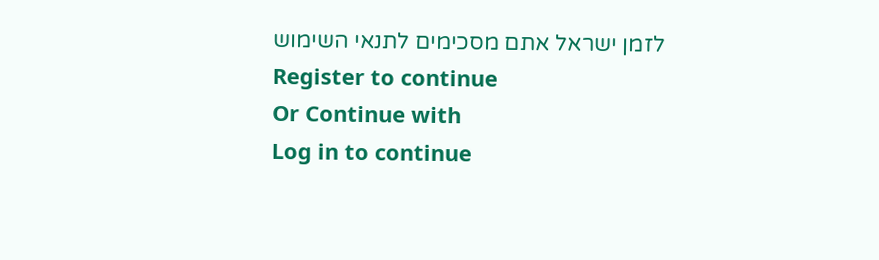לזמן ישראל אתם מסכימים לתנאי השימוש
Register to continue
Or Continue with
Log in to continue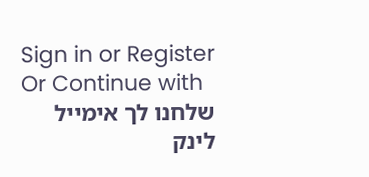Sign in or Register
Or Continue with
שלחנו לך אימייל
לינק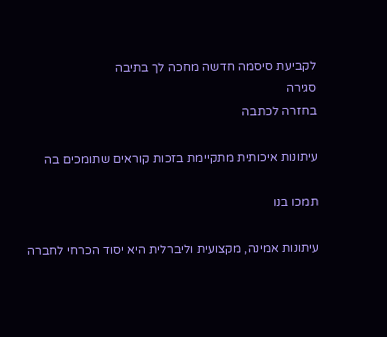לקביעת סיסמה חדשה מחכה לך בתיבה
סגירה
בחזרה לכתבה

עיתונות איכותית מתקיימת בזכות קוראים שתומכים בה

תמכו בנו

עיתונות אמינה, מקצועית וליברלית היא יסוד הכרחי לחברה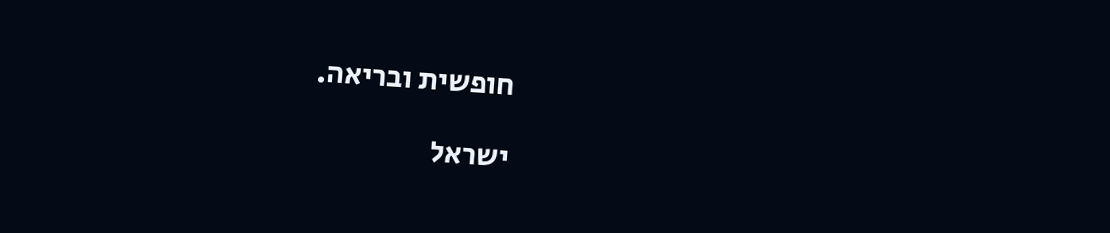חופשית ובריאה.

ישראל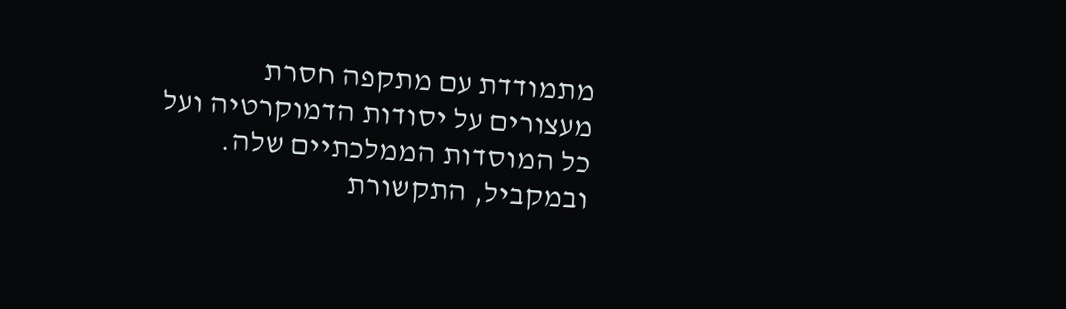מתמודדת עם מתקפה חסרת מעצורים על יסודות הדמוקרטיה ועל כל המוסדות הממלכתיים שלה. ובמקביל, התקשורת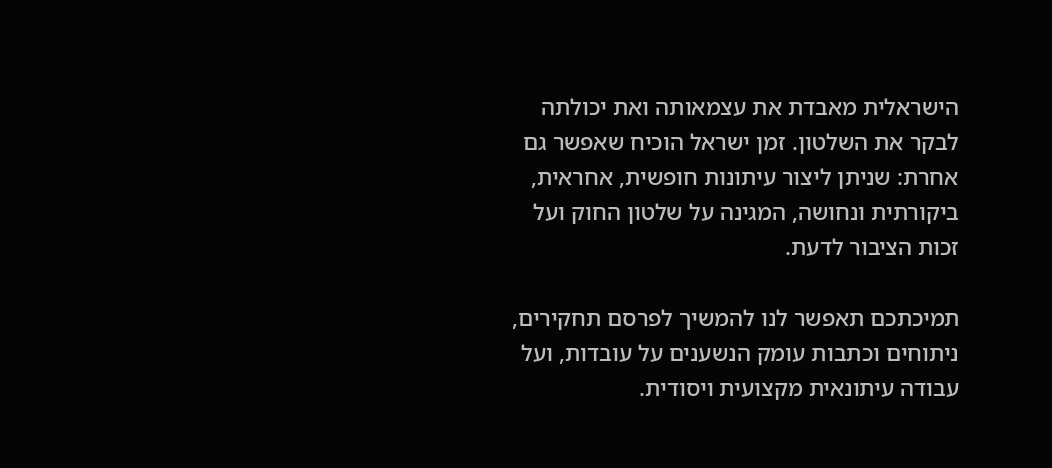הישראלית מאבדת את עצמאותה ואת יכולתה לבקר את השלטון. זמן ישראל הוכיח שאפשר גם אחרת: שניתן ליצור עיתונות חופשית, אחראית, ביקורתית ונחושה, המגינה על שלטון החוק ועל זכות הציבור לדעת.

תמיכתכם תאפשר לנו להמשיך לפרסם תחקירים, ניתוחים וכתבות עומק הנשענים על עובדות, ועל עבודה עיתונאית מקצועית ויסודית.